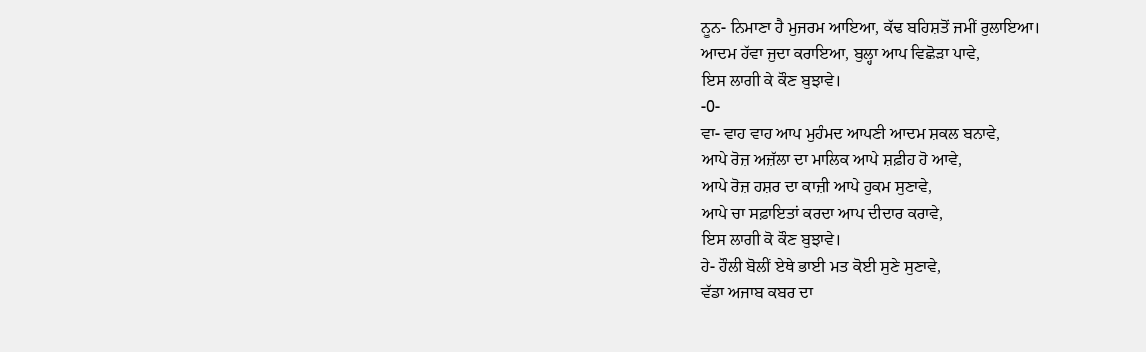ਨੂਨ- ਨਿਮਾਣਾ ਹੈ ਮੁਜਰਮ ਆਇਆ, ਕੱਢ ਬਹਿਸ਼ਤੋਂ ਜਮੀਂ ਰੁਲਾਇਆ।
ਆਦਮ ਹੱਵਾ ਜੁਦਾ ਕਰਾਇਆ, ਬੁਲ੍ਹਾ ਆਪ ਵਿਛੋੜਾ ਪਾਵੇ,
ਇਸ ਲਾਗੀ ਕੇ ਕੌਣ ਬੁਝਾਵੇ।
-0-
ਵਾ- ਵਾਹ ਵਾਹ ਆਪ ਮੁਹੰਮਦ ਆਪਣੀ ਆਦਮ ਸ਼ਕਲ ਬਨਾਵੇ,
ਆਪੇ ਰੋਜ਼ ਅਜ਼ੱਲਾ ਦਾ ਮਾਲਿਕ ਆਪੇ ਸ਼ਫ਼ੀਹ ਹੋ ਆਵੇ,
ਆਪੇ ਰੋਜ਼ ਹਸ਼ਰ ਦਾ ਕਾਜ਼ੀ ਆਪੇ ਹੁਕਮ ਸੁਣਾਵੇ,
ਆਪੇ ਚਾ ਸਫ਼ਾਇਤਾਂ ਕਰਦਾ ਆਪ ਦੀਦਾਰ ਕਰਾਵੇ,
ਇਸ ਲਾਗੀ ਕੋ ਕੌਣ ਬੁਝਾਵੇ।
ਹੇ- ਹੌਲੀ ਬੋਲੀਂ ਏਥੇ ਭਾਈ ਮਤ ਕੋਈ ਸੁਣੇ ਸੁਣਾਵੇ,
ਵੱਡਾ ਅਜਾਬ ਕਬਰ ਦਾ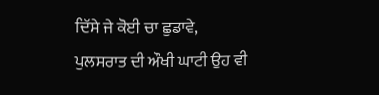ਦਿੱਸੇ ਜੇ ਕੋਈ ਚਾ ਛੁਡਾਵੇ,
ਪੁਲਸਰਾਤ ਦੀ ਔਖੀ ਘਾਟੀ ਉਹ ਵੀ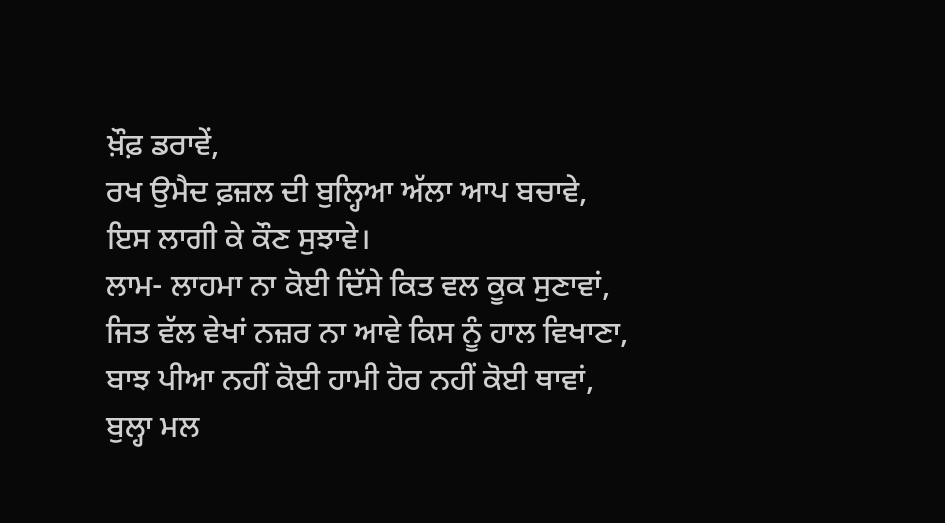ਖ਼ੌਫ਼ ਡਰਾਵੇਂ,
ਰਖ ਉਮੈਦ ਫ਼ਜ਼ਲ ਦੀ ਬੁਲ੍ਹਿਆ ਅੱਲਾ ਆਪ ਬਚਾਵੇ,
ਇਸ ਲਾਗੀ ਕੇ ਕੌਣ ਸੁਝਾਵੇ।
ਲਾਮ- ਲਾਹਮਾ ਨਾ ਕੋਈ ਦਿੱਸੇ ਕਿਤ ਵਲ ਕੂਕ ਸੁਣਾਵਾਂ,
ਜਿਤ ਵੱਲ ਵੇਖਾਂ ਨਜ਼ਰ ਨਾ ਆਵੇ ਕਿਸ ਨੂੰ ਹਾਲ ਵਿਖਾਣਾ,
ਬਾਝ ਪੀਆ ਨਹੀਂ ਕੋਈ ਹਾਮੀ ਹੋਰ ਨਹੀਂ ਕੋਈ ਥਾਵਾਂ,
ਬੁਲ੍ਹਾ ਮਲ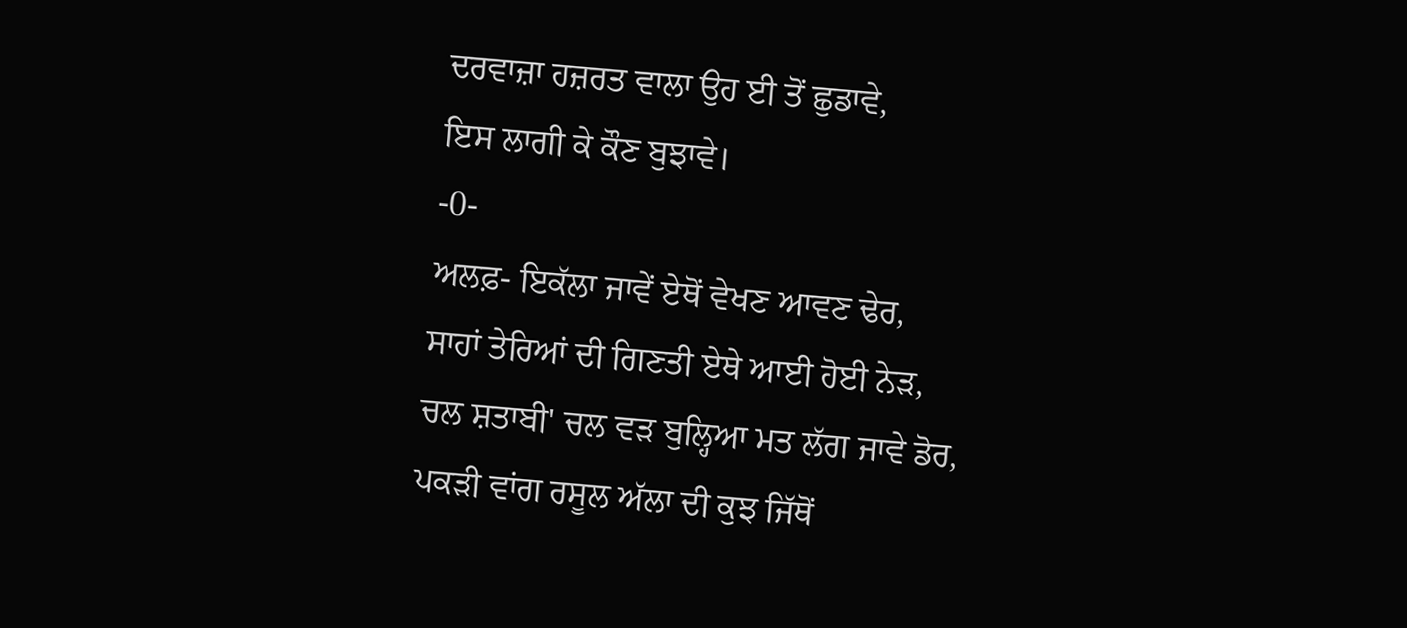ਦਰਵਾਜ਼ਾ ਹਜ਼ਰਤ ਵਾਲਾ ਉਹ ਈ ਤੋਂ ਛੁਡਾਵੇ,
ਇਸ ਲਾਗੀ ਕੇ ਕੌਣ ਬੁਝਾਵੇ।
-0-
ਅਲਫ਼- ਇਕੱਲਾ ਜਾਵੇਂ ਏਥੋਂ ਵੇਖਣ ਆਵਣ ਢੇਰ,
ਸਾਹਾਂ ਤੇਰਿਆਂ ਦੀ ਗਿਣਤੀ ਏਥੇ ਆਈ ਹੋਈ ਨੇੜ,
ਚਲ ਸ਼ਤਾਬੀ' ਚਲ ਵੜ ਬੁਲ੍ਹਿਆ ਮਤ ਲੱਗ ਜਾਵੇ ਡੋਰ,
ਪਕੜੀ ਵਾਂਗ ਰਸੂਲ ਅੱਲਾ ਦੀ ਕੁਝ ਜਿੱਥੋਂ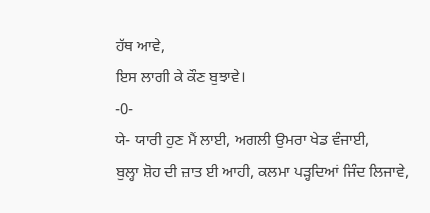ਹੱਥ ਆਵੇ,
ਇਸ ਲਾਗੀ ਕੇ ਕੌਣ ਬੁਝਾਵੇ।
-0-
ਯੇ- ਯਾਰੀ ਹੁਣ ਮੈਂ ਲਾਈ, ਅਗਲੀ ਉਮਰਾ ਖੇਡ ਵੰਜਾਈ,
ਬੁਲ੍ਹਾ ਸ਼ੋਹ ਦੀ ਜ਼ਾਤ ਈ ਆਹੀ, ਕਲਮਾ ਪੜ੍ਹਦਿਆਂ ਜਿੰਦ ਲਿਜਾਵੇ,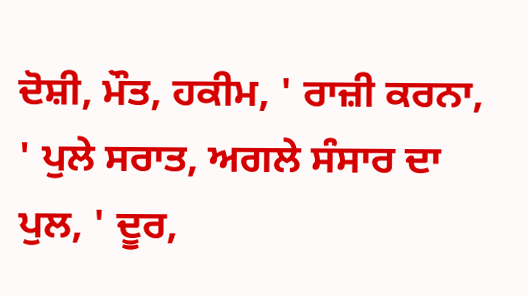ਦੋਸ਼ੀ, ਮੌਤ, ਹਕੀਮ, ' ਰਾਜ਼ੀ ਕਰਨਾ, ' ਪੁਲੇ ਸਰਾਤ, ਅਗਲੇ ਸੰਸਾਰ ਦਾ ਪੁਲ, ' ਦੂਰ,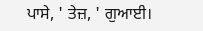ਪਾਸੇ, ' ਤੇਜ਼, ' ਗੁਆਈ।